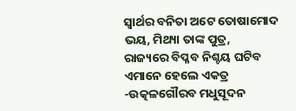ସ୍ବାର୍ଥର ବନିତା ଅଟେ ତୋଷାମୋଦ
ଭୟ, ମିଥ୍ୟା ତାଙ୍କ ପୁତ୍ର,
ରାଜ୍ୟରେ ବିପ୍ଳବ ନିଶ୍ଚୟ ଘଟିବ
ଏମାନେ ହେଲେ ଏକତ୍ର
-ଉତ୍କଳଗୌରବ ମଧୁସୂଦନ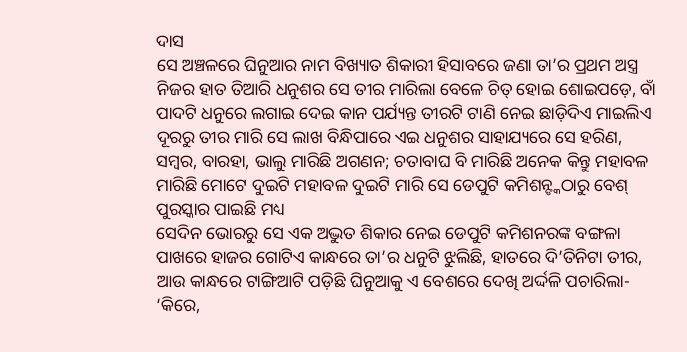ଦାସ
ସେ ଅଞ୍ଚଳରେ ଘିନୁଆର ନାମ ବିଖ୍ୟାତ ଶିକାରୀ ହିସାବରେ ଜଣା ତା’ର ପ୍ରଥମ ଅସ୍ତ୍ର ନିଜର ହାତ ତିଆରି ଧନୁଶର ସେ ତୀର ମାରିଲା ବେଳେ ଚିତ୍ ହୋଇ ଶୋଇପଡ଼େ, ବାଁ ପାଦଟି ଧନୁରେ ଲଗାଇ ଦେଇ କାନ ପର୍ଯ୍ୟନ୍ତ ତୀରଟି ଟାଣି ନେଇ ଛାଡ଼ିଦିଏ ମାଇଲିଏ ଦୂରରୁ ତୀର ମାରି ସେ ଲାଖ ବିନ୍ଧିପାରେ ଏଇ ଧନୁଶର ସାହାଯ୍ୟରେ ସେ ହରିଣ, ସମ୍ବର, ବାରହା, ଭାଲୁ ମାରିଛି ଅଗଣନ; ଚତାବାଘ ବି ମାରିଛି ଅନେକ କିନ୍ତୁ ମହାବଳ ମାରିଛି ମୋଟେ ଦୁଇଟି ମହାବଳ ଦୁଇଟି ମାରି ସେ ଡେପୁଟି କମିଶନ୍ଙ୍କଠାରୁ ବେଶ୍ ପୁରସ୍କାର ପାଇଛି ମଧ୍ୟ
ସେଦିନ ଭୋରରୁ ସେ ଏକ ଅଦ୍ଭୁତ ଶିକାର ନେଇ ଡେପୁଟି କମିଶନରଙ୍କ ବଙ୍ଗଳା ପାଖରେ ହାଜର ଗୋଟିଏ କାନ୍ଧରେ ତା’ର ଧନୁଟି ଝୁଲିଛି, ହାତରେ ଦି’ତିନିଟା ତୀର, ଆଉ କାନ୍ଧରେ ଟାଙ୍ଗିଆଟି ପଡ଼ିଛି ଘିନୁଆକୁ ଏ ବେଶରେ ଦେଖି ଅର୍ଦ୍ଦଳି ପଚାରିଲା- ‘କିରେ,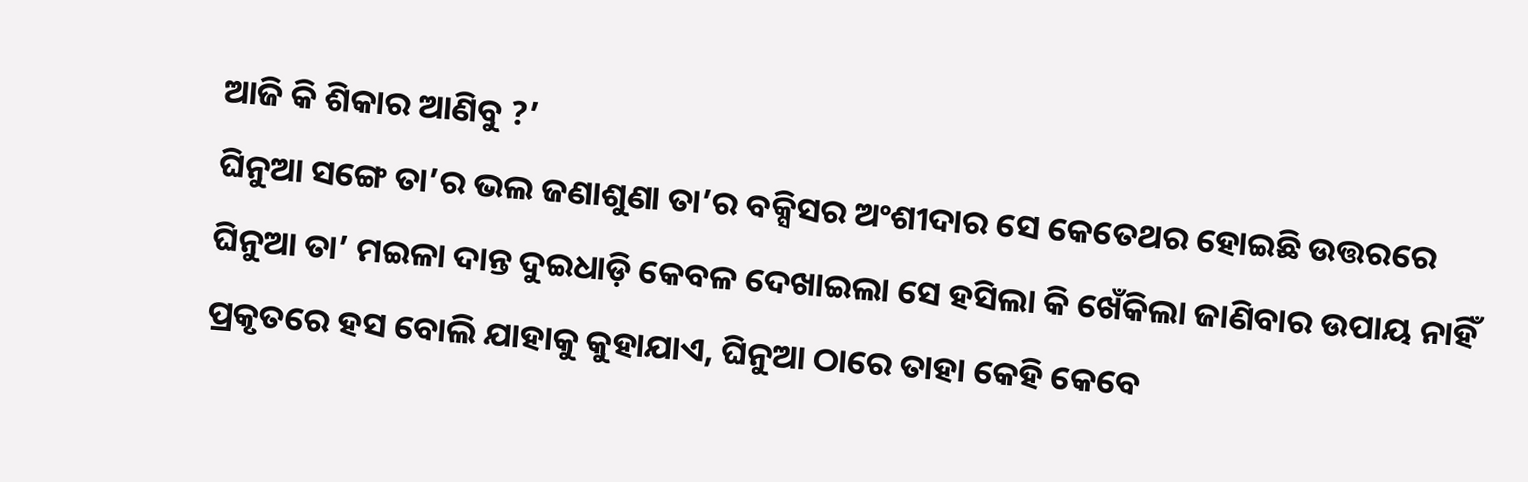ଆଜି କି ଶିକାର ଆଣିବୁ ?’
ଘିନୁଆ ସଙ୍ଗେ ତା’ର ଭଲ ଜଣାଶୁଣା ତା’ର ବକ୍ସିସର ଅଂଶୀଦାର ସେ କେତେଥର ହୋଇଛି ଉତ୍ତରରେ ଘିନୁଆ ତା’ ମଇଳା ଦାନ୍ତ ଦୁଇଧାଡ଼ି କେବଳ ଦେଖାଇଲା ସେ ହସିଲା କି ଖେଁକିଲା ଜାଣିବାର ଉପାୟ ନାହିଁ ପ୍ରକୃତରେ ହସ ବୋଲି ଯାହାକୁ କୁହାଯାଏ, ଘିନୁଆ ଠାରେ ତାହା କେହି କେବେ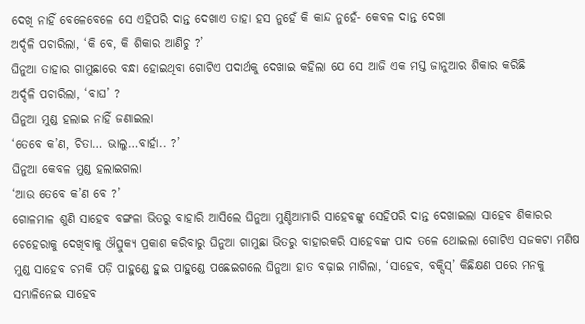ଦେଖି ନାହିଁ ବେଳେବେଳେ ସେ ଏହିପରି ଦାନ୍ତ ଦେଖାଏ ତାହା ହସ ନୁହେଁ କି କାନ୍ଦ ନୁହେଁ- କେବଳ ଦାନ୍ତ ଦେଖା
ଅର୍ଦ୍ଦଳି ପଚାରିଲା, ‘କି ବେ, କି ଶିକାର ଆଣିଚୁ ?’
ଘିନୁଆ ତାହାର ଗାମୁଛାରେ ବନ୍ଧା ହୋଇଥିବା ଗୋଟିଏ ପଦାର୍ଥକୁ ଦେଖାଇ କହିଲା ଯେ ସେ ଆଜି ଏକ ମସ୍ତ ଜାନୁଆର ଶିକାର କରିଛି
ଅର୍ଦ୍ଦଳି ପଚାରିଲା, ‘ବାଘ’ ?
ଘିନୁଆ ମୁଣ୍ଡ ହଲାଇ ନାହିଁ ଜଣାଇଲା
‘ତେବେ କ’ଣ, ଚିତା… ଭାଲୁ…ବାର୍ହା.. ?’
ଘିନୁଆ କେବଳ ମୁଣ୍ଡ ହଲାଇଗଲା
‘ଆଉ ତେବେ କ’ଣ ବେ ?’
ଗୋଳମାଳ ଶୁଣି ସାହେବ ବଙ୍ଗଳା ଭିତରୁ ବାହାରି ଆସିଲେ ଘିନୁଆ ମୁଣ୍ଡିଆମାରି ସାହେବଙ୍କୁ ସେହିପରି ଦାନ୍ତ ଦେଖାଇଲା ସାହେବ ଶିକାରର ଚେହେରାକୁ ଦେଖିବାକୁ ଔତ୍ସୁକ୍ୟ ପ୍ରକାଶ କରିବାରୁ ଘିନୁଆ ଗାମୁଛା ଭିତରୁ ବାହାରକରି ସାହେବଙ୍କ ପାଦ ତଳେ ଥୋଇଲା ଗୋଟିଏ ସଜକଟା ମଣିଷ ମୁଣ୍ଡ ସାହେବ ଚମକି ପଡ଼ି ପାହୁଣ୍ଡେ ହୁଇ ପାହୁଣ୍ଡେ ପଛେଇଗଲେ ଘିନୁଆ ହାତ ବଢ଼ାଇ ମାଗିଲା, ‘ସାହେବ, ବକ୍ସିସ୍’ କିଛିକ୍ଷଣ ପରେ ମନକୁ ସମ୍ଭାଳିନେଇ ସାହେବ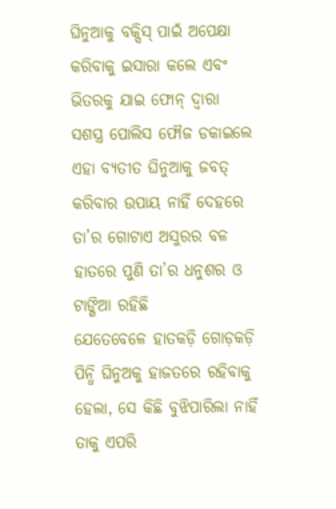ଘିନୁଆକୁ ବକ୍ସିସ୍ ପାଇଁ ଅପେକ୍ଷା କରିବାକୁ ଇସାରା କଲେ ଏବଂ ଭିତରକୁ ଯାଇ ଫୋନ୍ ଦ୍ବାରା ସଶସ୍ତ୍ର ପୋଲିସ ଫୌଜ ଡକାଇଲେ ଏହା ବ୍ୟତୀତ ଘିନୁଆକୁ ଜବତ୍ କରିବାର ଉପାୟ ନାହିଁ ଦେହରେ ତା’ର ଗୋଟାଏ ଅସୁରର ବଳ ହାତରେ ପୁଣି ତା’ର ଧନୁଶର ଓ ଟାଙ୍ଗିଆ ରହିଛି
ଯେତେବେଳେ ହାତକଡ଼ି ଗୋଡ଼କଡ଼ି ପିନ୍ଧି ଘିନୁଅକୁ ହାଜତରେ ରହିବାକୁ ହେଲା, ସେ କିଛି ବୁଝିପାରିଲା ନାହିଁ ତାକୁ ଏପରି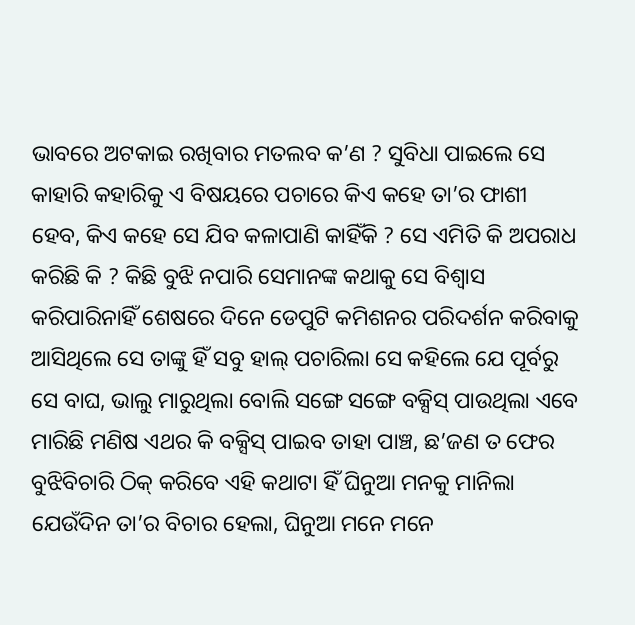ଭାବରେ ଅଟକାଇ ରଖିବାର ମତଲବ କ’ଣ ? ସୁବିଧା ପାଇଲେ ସେ କାହାରି କହାରିକୁ ଏ ବିଷୟରେ ପଚାରେ କିଏ କହେ ତା’ର ଫାଶୀ ହେବ, କିଏ କହେ ସେ ଯିବ କଳାପାଣି କାହିଁକି ? ସେ ଏମିତି କି ଅପରାଧ କରିଛି କି ? କିଛି ବୁଝି ନପାରି ସେମାନଙ୍କ କଥାକୁ ସେ ବିଶ୍ବାସ କରିପାରିନାହିଁ ଶେଷରେ ଦିନେ ଡେପୁଟି କମିଶନର ପରିଦର୍ଶନ କରିବାକୁ ଆସିଥିଲେ ସେ ତାଙ୍କୁ ହିଁ ସବୁ ହାଲ୍ ପଚାରିଲା ସେ କହିଲେ ଯେ ପୂର୍ବରୁ ସେ ବାଘ, ଭାଲୁ ମାରୁଥିଲା ବୋଲି ସଙ୍ଗେ ସଙ୍ଗେ ବକ୍ସିସ୍ ପାଉଥିଲା ଏବେ ମାରିଛି ମଣିଷ ଏଥର କି ବକ୍ସିସ୍ ପାଇବ ତାହା ପାଞ୍ଚ, ଛ’ଜଣ ତ ଫେର ବୁଝିବିଚାରି ଠିକ୍ କରିବେ ଏହି କଥାଟା ହିଁ ଘିନୁଆ ମନକୁ ମାନିଲା
ଯେଉଁଦିନ ତା’ର ବିଚାର ହେଲା, ଘିନୁଆ ମନେ ମନେ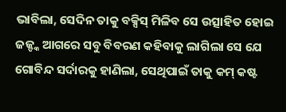ଭାବିଲା, ସେଦିନ ତାକୁ ବକ୍ସିସ୍ ମିଳିବ ସେ ଉତ୍ସାହିତ ହୋଇ ଜଜ୍ଙ୍କ ଆଗରେ ସବୁ ବିବରଣ କହିବାକୁ ଲାଗିଲା ସେ ଯେ ଗୋବିନ୍ଦ ସର୍ଦାରକୁ ହାଣିଲା, ସେଥିପାଇଁ ତାକୁ କମ୍ କଷ୍ଟ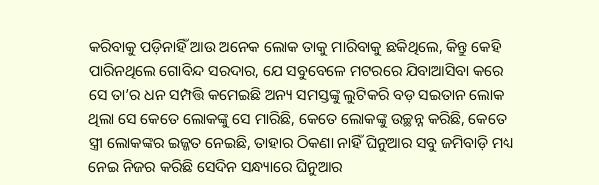କରିବାକୁ ପଡ଼ିନାହିଁ ଆଉ ଅନେକ ଲୋକ ତାକୁ ମାରିବାକୁ ଛକିଥିଲେ, କିନ୍ତୁ କେହି ପାରିନଥିଲେ ଗୋବିନ୍ଦ ସରଦାର, ଯେ ସବୁବେଳେ ମଟରରେ ଯିବାଆସିବା କରେ ସେ ତା’ର ଧନ ସମ୍ପତ୍ତି କମେଇଛି ଅନ୍ୟ ସମସ୍ତଙ୍କୁ ଲୁଟିକରି ବଡ଼ ସଇତାନ ଲୋକ ଥିଲା ସେ କେତେ ଲୋକଙ୍କୁ ସେ ମାରିଛି, କେତେ ଲୋକଙ୍କୁ ଉଚ୍ଛନ୍ନ କରିଛି, କେତେ ସ୍ତ୍ରୀ ଲୋକଙ୍କର ଇଜ୍ଜତ ନେଇଛି, ତାହାର ଠିକଣା ନାହିଁ ଘିନୁଆର ସବୁ ଜମିବାଡ଼ି ମଧ୍ୟ ନେଇ ନିଜର କରିଛି ସେଦିନ ସନ୍ଧ୍ୟାରେ ଘିନୁଆର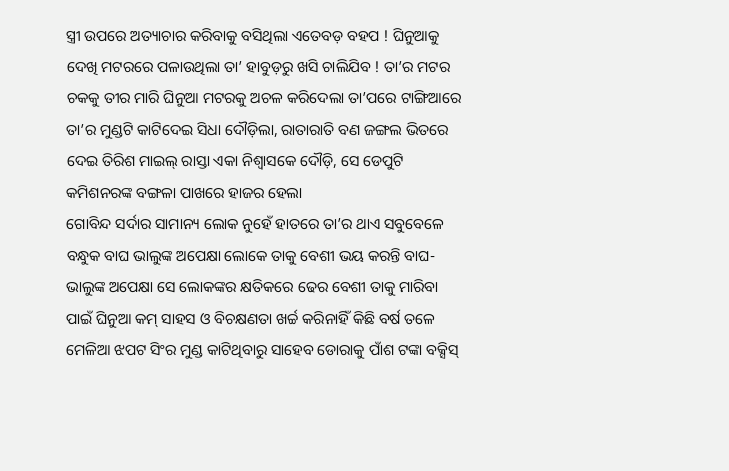ସ୍ତ୍ରୀ ଉପରେ ଅତ୍ୟାଚାର କରିବାକୁ ବସିଥିଲା ଏତେବଡ଼ ବହପ ! ଘିନୁଆକୁ ଦେଖି ମଟରରେ ପଳାଉଥିଲା ତା’ ହାବୁଡ଼ରୁ ଖସି ଚାଲିଯିବ ! ତା’ର ମଟର ଚକକୁ ତୀର ମାରି ଘିନୁଆ ମଟରକୁ ଅଚଳ କରିଦେଲା ତା’ପରେ ଟାଙ୍ଗିଆରେ ତା’ର ମୁଣ୍ଡଟି କାଟିଦେଇ ସିଧା ଦୌଡ଼ିଲା, ରାତାରାତି ବଣ ଜଙ୍ଗଲ ଭିତରେ ଦେଇ ତିରିଶ ମାଇଲ୍ ରାସ୍ତା ଏକା ନିଶ୍ବାସକେ ଦୌଡ଼ି, ସେ ଡେପୁଟି କମିଶନରଙ୍କ ବଙ୍ଗଳା ପାଖରେ ହାଜର ହେଲା
ଗୋବିନ୍ଦ ସର୍ଦାର ସାମାନ୍ୟ ଲୋକ ନୁହେଁ ହାତରେ ତା’ର ଥାଏ ସବୁବେଳେ ବନ୍ଧୁକ ବାଘ ଭାଲୁଙ୍କ ଅପେକ୍ଷା ଲୋକେ ତାକୁ ବେଶୀ ଭୟ କରନ୍ତି ବାଘ-ଭାଲୁଙ୍କ ଅପେକ୍ଷା ସେ ଲୋକଙ୍କର କ୍ଷତିକରେ ଢେର ବେଶୀ ତାକୁ ମାରିବା ପାଇଁ ଘିନୁଆ କମ୍ ସାହସ ଓ ବିଚକ୍ଷଣତା ଖର୍ଚ୍ଚ କରିନାହିଁ କିଛି ବର୍ଷ ତଳେ ମେଳିଆ ଝପଟ ସିଂର ମୁଣ୍ଡ କାଟିଥିବାରୁ ସାହେବ ଡୋରାକୁ ପାଁଶ ଟଙ୍କା ବକ୍ସିସ୍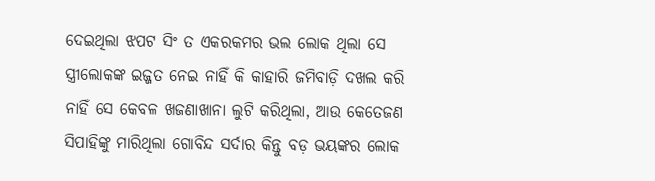ଦେଇଥିଲା ଝପଟ ସିଂ ତ ଏକରକମର ଭଲ ଲୋକ ଥିଲା ସେ ସ୍ତ୍ରୀଲୋକଙ୍କ ଇଜ୍ଜତ ନେଇ ନାହିଁ କି କାହାରି ଜମିବାଡ଼ି ଦଖଲ କରି ନାହିଁ ସେ କେବଳ ଖଜଣାଖାନା ଲୁଟି କରିଥିଲା, ଆଉ କେତେଜଣ ସିପାହିଙ୍କୁ ମାରିଥିଲା ଗୋବିନ୍ଦ ସର୍ଦାର କିନ୍ତୁ ବଡ଼ ଭୟଙ୍କର ଲୋକ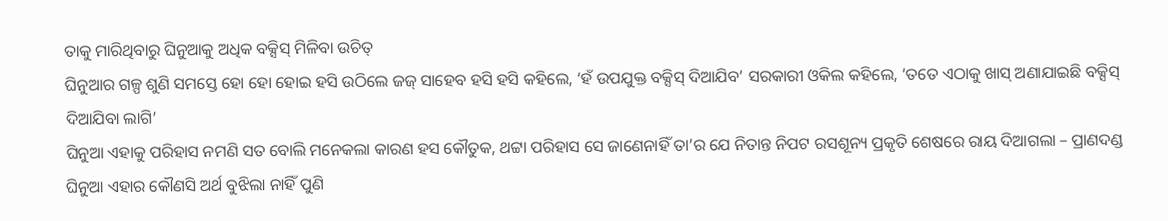ତାକୁ ମାରିଥିବାରୁ ଘିନୁଆକୁ ଅଧିକ ବକ୍ସିସ୍ ମିଳିବା ଉଚିତ୍
ଘିନୁଆର ଗଳ୍ପ ଶୁଣି ସମସ୍ତେ ହୋ ହୋ ହୋଇ ହସି ଉଠିଲେ ଜଜ୍ ସାହେବ ହସି ହସି କହିଲେ, ‘ହଁ ଉପଯୁକ୍ତ ବକ୍ସିସ୍ ଦିଆଯିବ’ ସରକାରୀ ଓକିଲ କହିଲେ, ‘ତତେ ଏଠାକୁ ଖାସ୍ ଅଣାଯାଇଛି ବକ୍ସିସ୍ ଦିଆଯିବା ଲାଗି’
ଘିନୁଆ ଏହାକୁ ପରିହାସ ନମଣି ସତ ବୋଲି ମନେକଲା କାରଣ ହସ କୌତୁକ, ଥଟ୍ଟା ପରିହାସ ସେ ଜାଣେନାହିଁ ତା’ର ଯେ ନିତାନ୍ତ ନିପଟ ରସଶୂନ୍ୟ ପ୍ରକୃତି ଶେଷରେ ରାୟ ଦିଆଗଲା – ପ୍ରାଣଦଣ୍ଡ ଘିନୁଆ ଏହାର କୌଣସି ଅର୍ଥ ବୁଝିଲା ନାହିଁ ପୁଣି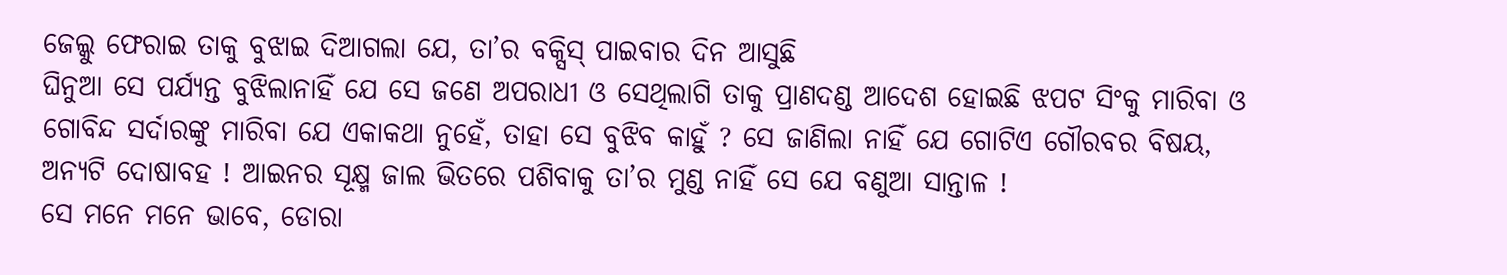ଜେଲ୍କୁ ଫେରାଇ ତାକୁ ବୁଝାଇ ଦିଆଗଲା ଯେ, ତା’ର ବକ୍ସିସ୍ ପାଇବାର ଦିନ ଆସୁଛି
ଘିନୁଆ ସେ ପର୍ଯ୍ୟନ୍ତ ବୁଝିଲାନାହିଁ ଯେ ସେ ଜଣେ ଅପରାଧୀ ଓ ସେଥିଲାଗି ତାକୁ ପ୍ରାଣଦଣ୍ଡ ଆଦେଶ ହୋଇଛି ଝପଟ ସିଂକୁ ମାରିବା ଓ ଗୋବିନ୍ଦ ସର୍ଦାରଙ୍କୁ ମାରିବା ଯେ ଏକାକଥା ନୁହେଁ, ତାହା ସେ ବୁଝିବ କାହୁଁ ? ସେ ଜାଣିଲା ନାହିଁ ଯେ ଗୋଟିଏ ଗୌରବର ବିଷୟ, ଅନ୍ୟଟି ଦୋଷାବହ ! ଆଇନର ସୂକ୍ଷ୍ମ ଜାଲ ଭିତରେ ପଶିବାକୁ ତା’ର ମୁଣ୍ଡ ନାହିଁ ସେ ଯେ ବଣୁଆ ସାନ୍ତାଳ !
ସେ ମନେ ମନେ ଭାବେ, ଡୋରା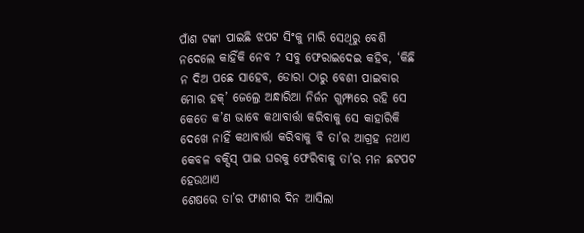ପାଁଶ ଟଙ୍କା ପାଇଛି ଝପଟ ସିଂକୁ ମାରି ସେଥିରୁ ବେଶି ନଦେଲେ କାହିଁକି ନେବ ? ସବୁ ଫେରାଇଦେଇ କହିବ, ‘କିଛି ନ ଦିଅ ପଛେ ସାହେବ, ଡୋରା ଠାରୁ ବେଶୀ ପାଇବାର ମୋର ହକ୍’ ଜେଲ୍ରେ ଅନ୍ଧାରିଆ ନିର୍ଜନ ଗୁମ୍ଫାରେ ରହି ସେ କେତେ କ’ଣ ଭାବେ କଥାବାର୍ତ୍ତା କରିବାକୁ ସେ କାହାରିକି ଦେଖେ ନାହିଁ କଥାବାର୍ତ୍ତା କରିବାକୁ ବି ତା’ର ଆଗ୍ରହ ନଥାଏ କେବଳ ବକ୍ସିସ୍ ପାଇ ଘରକୁ ଫେରିବାକୁ ତା’ର ମନ ଛଟପଟ ହେଉଥାଏ
ଶେଷରେ ତା’ର ଫାଶୀର ଦିନ ଆସିଲା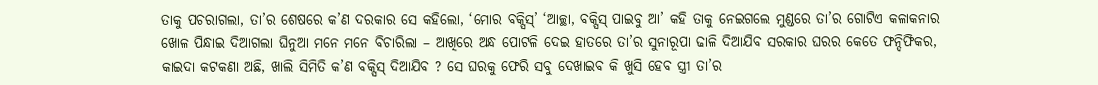ତାକୁ ପଚରାଗଲା, ତା’ର ଶେଷରେ କ’ଣ ଦରକାର ସେ କହିଲୋ, ‘ମୋର ବକ୍ସିସ୍’ ‘ଆଚ୍ଛା, ବକ୍ସିସ୍ ପାଇବୁ ଆ’ କହି ତାକୁ ନେଇଗଲେ ମୁଣ୍ଡରେ ତା’ର ଗୋଟିଏ କଳାକନାର ଖୋଳ ପିନ୍ଧାଇ ଦିଆଗଲା ଘିନୁଆ ମନେ ମନେ ବିଚାରିଲା – ଆଖିରେ ଅନ୍ଧ ପୋଟଳି ଦେଇ ହାତରେ ତା’ର ସୁନାରୂପା ଢାଳି ଦିଆଯିବ ସରକାର ଘରର କେତେ ଫନ୍ଦିଫିକର, କାଇଦା କଟକଣା ଅଛି, ଖାଲି ସିମିତି କ’ଣ ବକ୍ସିସ୍ ଦିଆଯିବ ? ସେ ଘରକୁ ଫେରି ସବୁ ଦେଖାଇବ କି ଖୁସି ହେବ ସ୍ତ୍ରୀ ତା’ର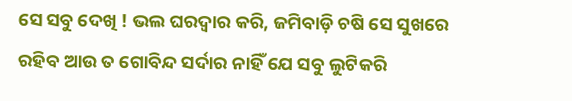ସେ ସବୁ ଦେଖି ! ଭଲ ଘରଦ୍ବାର କରି, ଜମିବାଡ଼ି ଚଷି ସେ ସୁଖରେ ରହିବ ଆଉ ତ ଗୋବିନ୍ଦ ସର୍ଦାର ନାହିଁ ଯେ ସବୁ ଲୁଟିକରି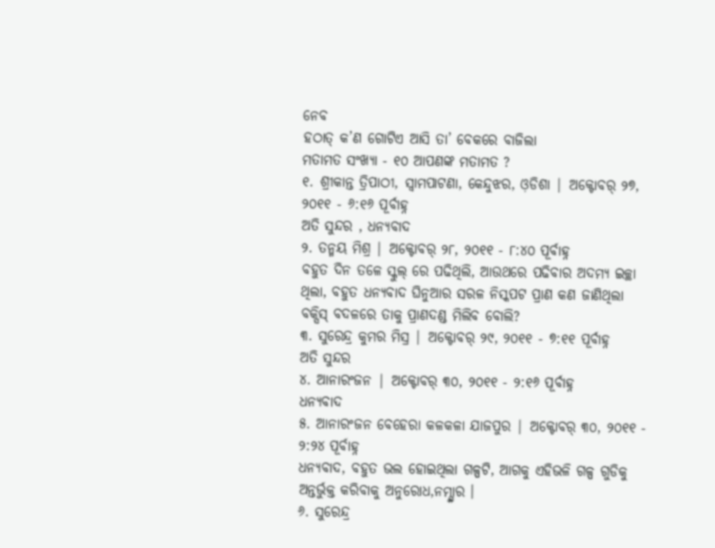ନେବ
ହଠାତ୍ କ’ଣ ଗୋଟିଏ ଆସି ତା’ ବେକରେ ବାଜିଲା
ମତାମତ ସଂଖ୍ୟା - ୧୦ ଆପଣଙ୍କ ମତାମତ ?
୧. ଶ୍ରୀକାନ୍ତ ତ୍ରିପାଠୀ, ସ୍ବାମପାଟଣା, କେନ୍ଦୁଝର, ଓ଼ଡିଶା | ଅକ୍ଟୋବର୍ ୨୭, ୨୦୧୧ - ୬:୧୬ ପୂର୍ବାହ୍ନ
ଅତି ସୁନ୍ଦର , ଧନ୍ୟବାଦ
୨. ତନ୍ମୟ ମିଶ୍ର | ଅକ୍ଟୋବର୍ ୨୮, ୨୦୧୧ - ୮:୪୦ ପୂର୍ବାହ୍ନ
ବହୁତ ଦିନ ତଳେ ସ୍କୁଲ୍ ରେ ପଢିଥିଲି, ଆଉଥରେ ପଢିବାର ଅଦମ୍ୟ ଇଚ୍ଛା ଥିଲା, ବହୁତ ଧନ୍ୟବାଦ ଘିନୁଆର ସରଳ ନିସ୍କପଟ ପ୍ରାଣ କଣ ଜାଣିଥିଲା ବକ୍ସିସ୍ ବଦଳରେ ତାକୁ ପ୍ରାଣଦଣ୍ଡ ମିଲିବ ବୋଲି?
୩. ସୁରେନ୍ଦ୍ର କୁମର ମିସ୍ର | ଅକ୍ଟୋବର୍ ୨୯, ୨୦୧୧ - ୭:୧୧ ପୂର୍ବାହ୍ନ
ଅତି ସୁନ୍ଦର
୪. ଆନାରଂଜନ | ଅକ୍ଟୋବର୍ ୩୦, ୨୦୧୧ - ୨:୧୬ ପୂର୍ବାହ୍ନ
ଧନ୍ୟବାଦ
୫. ଆନାରଂଜନ ବେହେରା କଳକଳା ଯାଜପୁର | ଅକ୍ଟୋବର୍ ୩୦, ୨୦୧୧ - ୨:୨୪ ପୂର୍ବାହ୍ନ
ଧନ୍ୟବାଦ, ବହୁତ ଭଲ ହୋଇଥିଲା ଗଳ୍ପଟି, ଆଗକୁ ଏହିଭଳି ଗଳ୍ପ ଗୁଡିକୁ ଅନ୍ତର୍ଭୁକ୍ତ କରିବାକୁ ଅନୁରୋଧ,ନମ୍ସ୍କାର ।
୬. ସୁରେନ୍ଦ୍ର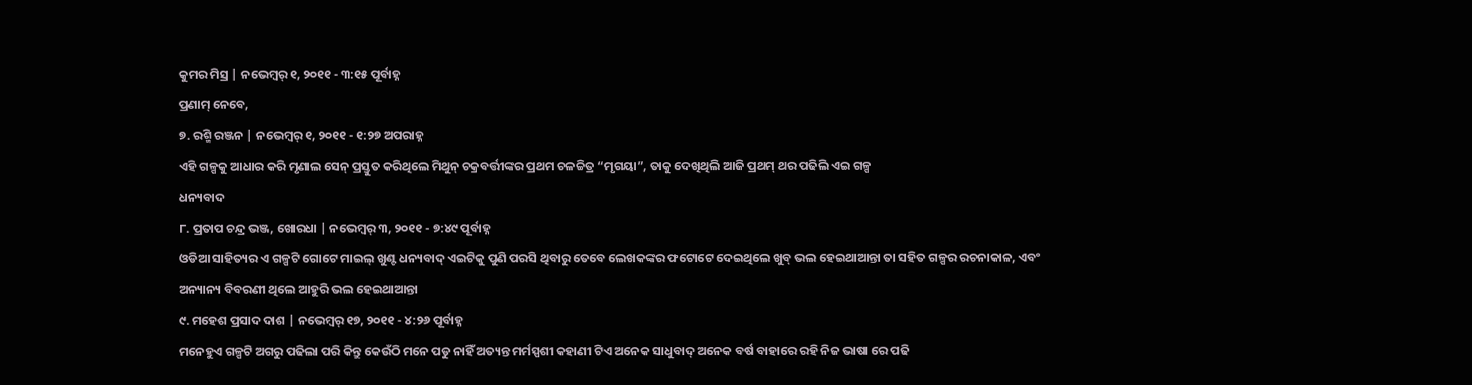କୁମର ମିସ୍ର | ନଭେମ୍ବର୍ ୧, ୨୦୧୧ - ୩:୧୫ ପୂର୍ବାହ୍ନ
ପ୍ରଣାମ୍ ନେବେ,
୭. ରଶ୍ମି ରଞ୍ଜନ | ନଭେମ୍ବର୍ ୧, ୨୦୧୧ - ୧:୨୭ ଅପରାହ୍ନ
ଏହି ଗଳ୍ପକୁ ଆଧାର କରି ମୃଣାଲ ସେନ୍ ପ୍ରସ୍ତୁତ କରିଥିଲେ ମିଥୁନ୍ ଚକ୍ରବର୍ତ୍ତୀଙ୍କର ପ୍ରଥମ ଚଳଚ୍ଚିତ୍ର “ମୃଗୟା”, ତାକୁ ଦେଖିଥିଲି ଆଜି ପ୍ରଥମ୍ ଥର ପଢିଲି ଏଇ ଗଳ୍ପ
ଧନ୍ୟବାଦ
୮. ପ୍ରତାପ ଚନ୍ଦ୍ର ଭଞ୍ଜ, ଖୋରଧା | ନଭେମ୍ବର୍ ୩, ୨୦୧୧ - ୭:୪୯ ପୂର୍ବାହ୍ନ
ଓଡିଆ ସାହିତ୍ୟର ଏ ଗଳ୍ପଟି ଗୋଟେ ମାଇଲ୍ ଖୁଣ୍ଟ ଧନ୍ୟବାଦ୍ ଏଇଟିକୁ ପୁଣି ପରସି ଥିବାରୁ ତେବେ ଲେଖକଙ୍କର ଫଟୋଟେ ଦେଇଥିଲେ ଖୁବ୍ ଭଲ ହେଇଥାଆନ୍ତା ତା ସହିତ ଗଳ୍ପର ରଚନାକାଳ, ଏବଂ ଅନ୍ୟାନ୍ୟ ବିବରଣୀ ଥିଲେ ଆହୁରି ଭଲ ହେଇଥାଆନ୍ତା
୯. ମହେଶ ପ୍ରସାଦ ଦାଶ | ନଭେମ୍ବର୍ ୧୭, ୨୦୧୧ - ୪:୨୬ ପୂର୍ବାହ୍ନ
ମନେହୁଏ ଗଳ୍ପଟି ଅଗରୁ ପଢିଲା ପରି କିନ୍ତୁ କେଉଁଠି ମନେ ପଡୁ ନାହିଁ ଅତ୍ୟନ୍ତ ମର୍ମସ୍ପଶୀ କହାଣୀ ଟିଏ ଅନେକ ସାଧୁବାଦ୍ ଅନେକ ବର୍ଷ ବାହାରେ ରହି ନିଜ ଭାଷା ରେ ପଢି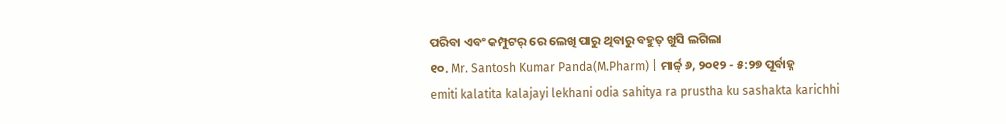ପରିବା ଏବଂ କମ୍ପୁଟର୍ ରେ ଲେଖି ପାରୁ ଥିବାରୁ ବହୁତ୍ ଖୁସି ଲଗିଲା
୧୦. Mr. Santosh Kumar Panda(M.Pharm) | ମାର୍ଚ୍ଚ୍ ୬, ୨୦୧୨ - ୫:୨୭ ପୂର୍ବାହ୍ନ
emiti kalatita kalajayi lekhani odia sahitya ra prustha ku sashakta karichhi